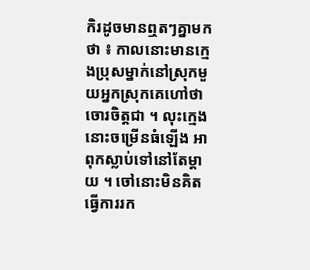កិរដូចមានឮតៗគ្នាមកថា ៖ កាលនោះមានក្មេងប្រុសម្នាក់នៅស្រុកមួយអ្នកស្រុកគេហៅថាចោរចិត្តជា ។ លុះក្មេងនោះចម្រើនធំឡើង អាពុកស្លាប់ទៅនៅតែម្ដាយ ។ ចៅនោះមិនគិតធ្វើការរក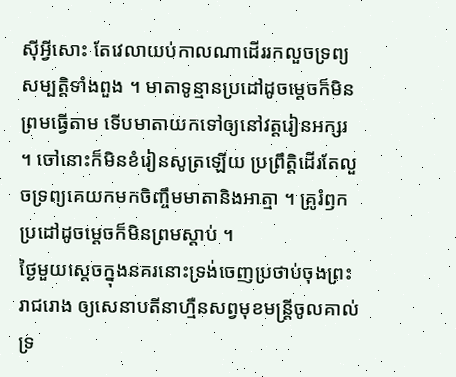ស៊ីអ្វីសោះ តែវេលាយប់កាលណាដើររកលួចទ្រព្យសម្បត្តិទាំងពួង ។ មាតាទូន្មានប្រដៅដូចម្ដេចក៏មិនព្រមធ្វើតាម ទើបមាតាយកទៅឲ្យនៅវត្តរៀនអក្សរ ។ ចៅនោះក៏មិនខំរៀនសូត្រឡើយ ប្រព្រឹត្តិដើរតែលួចទ្រព្យគេយកមកចិញ្ចឹមមាតានិងអាត្មា ។ គ្រូរំឭកប្រដៅដូចម្ដេចក៏មិនព្រមស្ដាប់ ។
ថ្ងៃមួយស្ដេចក្នុងនគរនោះទ្រង់ចេញប្រថាប់ចុងព្រះរាជរោង ឲ្យសេនាបតីនាហ្មឺនសព្វមុខមន្ដ្រីចូលគាល់ ទ្រ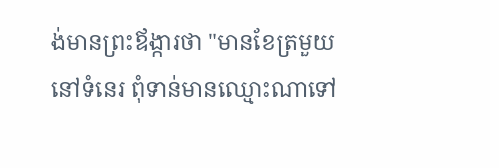ង់មានព្រះឪង្ការថា "មានខែត្រមួយនៅទំនេរ ពុំទាន់មានឈ្មោះណាទៅ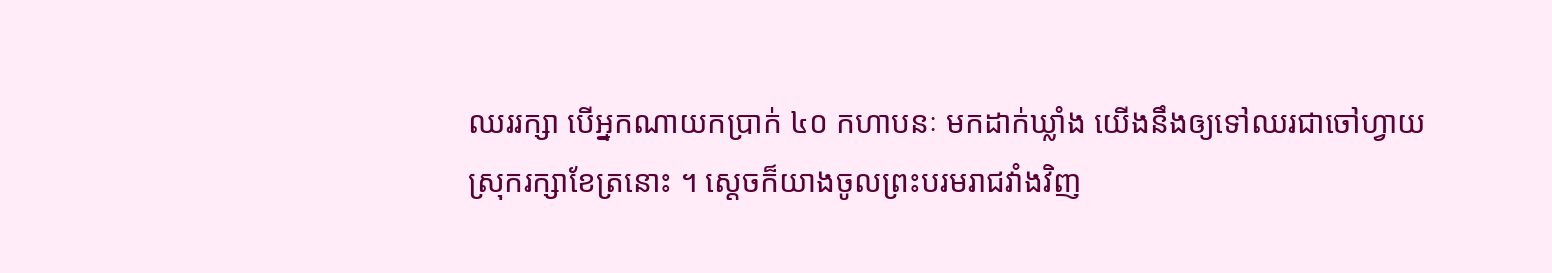ឈររក្សា បើអ្នកណាយកប្រាក់ ៤០ កហាបនៈ មកដាក់ឃ្លាំង យើងនឹងឲ្យទៅឈរជាចៅហ្វាយស្រុករក្សាខែត្រនោះ ។ ស្ដេចក៏យាងចូលព្រះបរមរាជវាំងវិញ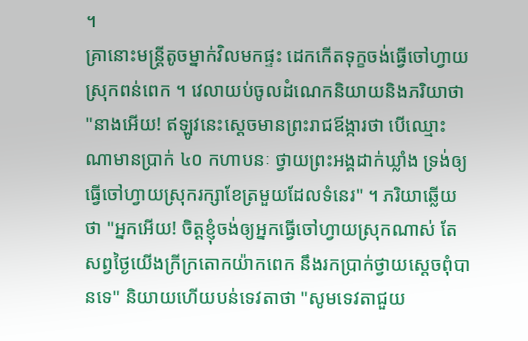។
គ្រានោះមន្ដ្រីតូចម្នាក់វិលមកផ្ទះ ដេកកើតទុក្ខចង់ធ្វើចៅហ្វាយស្រុកពន់ពេក ។ វេលាយប់ចូលដំណេកនិយាយនិងភរិយាថា "នាងអើយ! ឥឡូវនេះស្ដេចមានព្រះរាជឪង្ការថា បើឈ្មោះណាមានប្រាក់ ៤០ កហាបនៈ ថ្វាយព្រះអង្គដាក់ឃ្លាំង ទ្រង់ឲ្យធ្វើចៅហ្វាយស្រុករក្សាខែត្រមួយដែលទំនេរ" ។ ភរិយាឆ្លើយថា "អ្នកអើយ! ចិត្តខ្ញុំចង់ឲ្យអ្នកធ្វើចៅហ្វាយស្រុកណាស់ តែសព្វថ្ងៃយើងក្រីក្រតោកយ៉ាកពេក នឹងរកប្រាក់ថ្វាយស្ដេចពុំបានទេ" និយាយហើយបន់ទេវតាថា "សូមទេវតាជួយ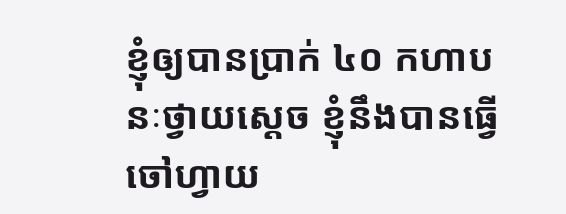ខ្ញុំឲ្យបានប្រាក់ ៤០ កហាបនៈថ្វាយស្ដេច ខ្ញុំនឹងបានធ្វើចៅហ្វាយ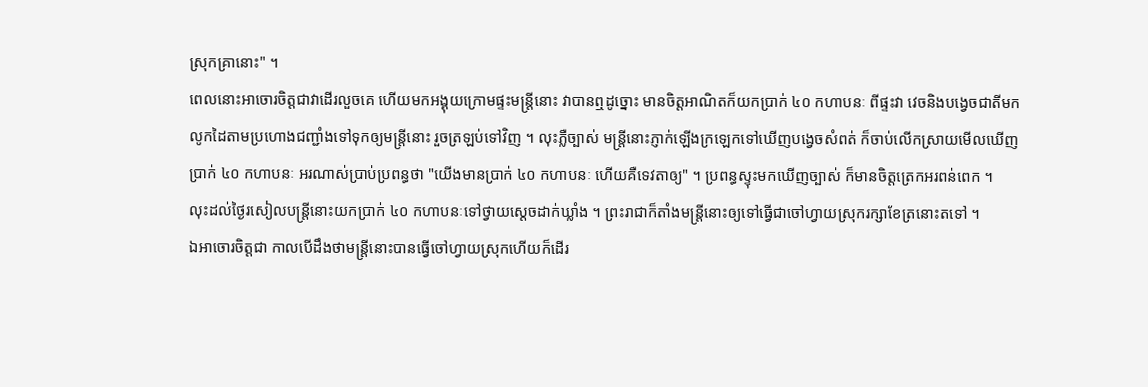ស្រុកគ្រានោះ" ។
ពេលនោះអាចោរចិត្តជាវាដើរលួចគេ ហើយមកអង្គុយក្រោមផ្ទះមន្ដ្រីនោះ វាបានឮដូច្នោះ មានចិត្តអាណិតក៏យកប្រាក់ ៤០ កហាបនៈ ពីផ្ទះវា វេចនិងបង្វេចជាតីមក លូកដៃតាមប្រហោងជញ្ជាំងទៅទុកឲ្យមន្ដ្រីនោះ រួចត្រឡប់ទៅវិញ ។ លុះភ្លឺច្បាស់ មន្ដ្រីនោះភ្ញាក់ឡើងក្រឡេកទៅឃើញបង្វេចសំពត់ ក៏ចាប់លើកស្រាយមើលឃើញប្រាក់ ៤០ កហាបនៈ អរណាស់ប្រាប់ប្រពន្ធថា "យើងមានប្រាក់ ៤០ កហាបនៈ ហើយគឺទេវតាឲ្យ" ។ ប្រពន្ធស្ទុះមកឃើញច្បាស់ ក៏មានចិត្តត្រេកអរពន់ពេក ។
លុះដល់ថ្ងៃរសៀលបន្ដ្រីនោះយកប្រាក់ ៤០ កហាបនៈទៅថ្វាយស្ដេចដាក់ឃ្លាំង ។ ព្រះរាជាក៏តាំងមន្ដ្រីនោះឲ្យទៅធ្វើជាចៅហ្វាយស្រុករក្សាខែត្រនោះតទៅ ។
ឯអាចោរចិត្តជា កាលបើដឹងថាមន្ដ្រីនោះបានធ្វើចៅហ្វាយស្រុកហើយក៏ដើរ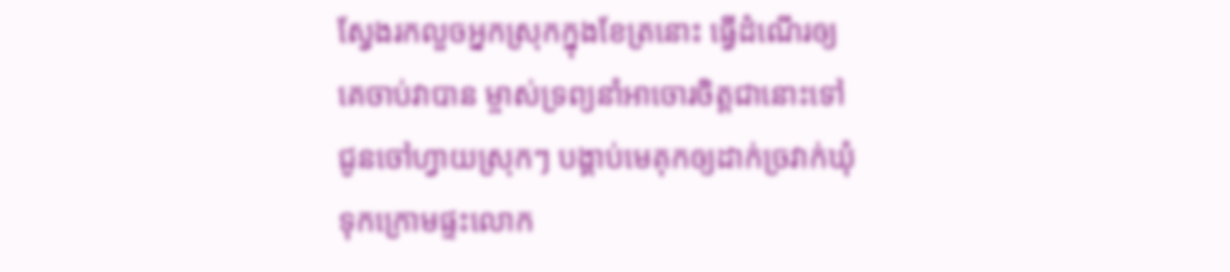ស្វែងរកលួចអ្នកស្រុកក្នុងខែត្រនោះ ធ្វើដំណើរឲ្យគេចាប់វាបាន ម្ចាស់ទ្រព្យនាំអាចោរចិត្តជានោះទៅជូនចៅហ្វាយស្រុកៗ បង្គាប់មេគុកឲ្យដាក់ច្រវាក់ឃុំទុកក្រោមផ្ទះលោក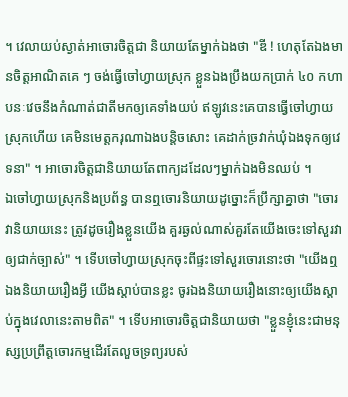។ វេលាយប់ស្ងាត់អាចោរចិត្តជា និយាយតែម្នាក់ឯងថា "ឌី ! ហេតុតែឯងមានចិត្តអាណិតគេ ៗ ចង់ធ្វើចៅហ្វាយស្រុក ខ្លួនឯងប្រឹងយកប្រាក់ ៤០ កហាបនៈវេចនឹងកំណាត់ជាតីមកឲ្យគេទាំងយប់ ឥឡូវនេះគេបានធ្វើចៅហ្វាយស្រុកហើយ គេមិនមេត្តករុណាឯងបន្តិចសោះ គេដាក់ច្រវាក់ឃុំឯងទុកឲ្យវេទនា" ។ អាចោរចិត្តជានិយាយតែពាក្យដដែលៗម្នាក់ឯងមិនឈប់ ។
ឯចៅហ្វាយស្រុកនិងប្រព័ន្ធ បានឮចោរនិយាយដូច្នោះក៏ប្រឹក្សាគ្នាថា "ចោរវានិយាយនេះ ត្រូវដូចរឿងខ្លួនយើង គួរឆ្ងល់ណាស់គួរតែយើងចេះទៅសួរវាឲ្យជាក់ច្បាស់" ។ ទើបចៅហ្វាយស្រុកចុះពីផ្ទះទៅសួរចោរនោះថា "យើងឮឯងនិយាយរឿងអ្វី យើងស្ដាប់បានខ្លះ ចូរឯងនិយាយរឿងនោះឲ្យយើងស្ដាប់ក្នុងវេលានេះតាមពិត" ។ ទើបអាចោរចិត្តជានិយាយថា "ខ្លួនខ្ញុំនេះជាមនុស្សប្រព្រឹត្តចោរកម្មដើរតែលួចទ្រព្យរបស់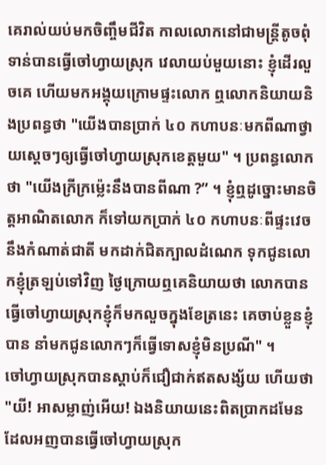គេរាល់យប់មកចិញ្ចឹមជីវិត កាលលោកនៅជាមន្ត្រីតូចពុំទាន់បានធ្វើចៅហ្វាយស្រុក វេលាយប់មួយនោះ ខ្ញុំដើរលួចគេ ហើយមកអង្គុយក្រោមផ្ទះលោក ឮលោកនិយាយនិងប្រពន្ធថា "យើងបានប្រាក់ ៤០ កហាបនៈមកពីណាថ្វាយស្ដេចៗឲ្យធ្វើចៅហ្វាយស្រុកខេត្តមួយ" ។ ប្រពន្ធលោកថា "យើងក្រីក្រម៉្លេះនឹងបានពីណា ?” ។ ខ្ញុំឮដូច្នោះមានចិត្តអាណិតលោក ក៏ទៅយកប្រាក់ ៤០ កហាបនៈពីផ្ទះវេចនឹងកំណាត់ជាតី មកដាក់ជិតក្បាលដំណេក ទុកជូនលោកខ្ញុំត្រឡប់ទៅវិញ ថ្ងៃក្រោយឮគេនិយាយថា លោកបានធ្វើចៅហ្វាយស្រុកខ្ញុំក៏មកលួចក្នុងខែត្រនេះ គេចាប់ខ្លួនខ្ញុំបាន នាំមកជូនលោកៗក៏ធ្វើទោសខ្ញុំមិនប្រណី" ។
ចៅហ្វាយស្រុកបានស្ដាប់ក៏ជឿជាក់ឥតសង្ស័យ ហើយថា "យី! អាសម្លាញ់អើយ! ឯងនិយាយនេះពិតប្រាកដមែន ដែលអញបានធ្វើចៅហ្វាយស្រុក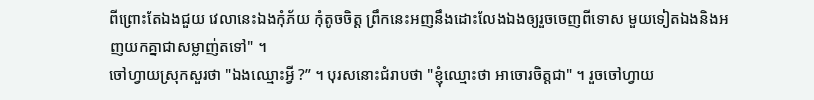ពីព្រោះតែឯងជួយ វេលានេះឯងកុំភ័យ កុំតូចចិត្ត ព្រឹកនេះអញនឹងដោះលែងឯងឲ្យរួចចេញពីទោស មួយទៀតឯងនិងអញយកគ្នាជាសម្លាញ់តទៅ" ។
ចៅហ្វាយស្រុកសួរថា "ឯងឈ្មោះអ្វី ?” ។ បុរសនោះជំរាបថា "ខ្ញុំឈ្មោះថា អាចោរចិត្តជា" ។ រួចចៅហ្វាយ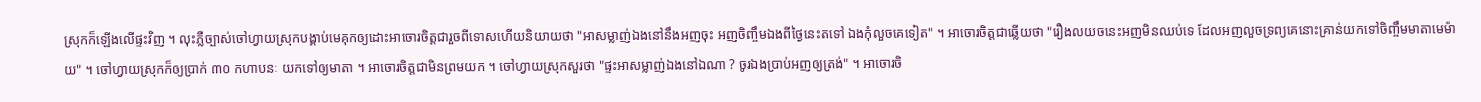ស្រុកក៏ឡើងលើផ្ទះវិញ ។ លុះភ្លឺច្បាស់ចៅហ្វាយស្រុកបង្គាប់មេគុកឲ្យដោះអាចោរចិត្តជារួចពីទោសហើយនិយាយថា "អាសម្លាញ់ឯងនៅនឹងអញចុះ អញចិញ្ចឹមឯងពីថ្ងៃនេះតទៅ ឯងកុំលួចគេទៀត" ។ អាចោរចិត្តជាឆ្លើយថា "រឿងលយចនេះអញមិនឈប់ទេ ដែលអញលួចទ្រព្យគេនោះគ្រាន់យកទៅចិញ្ចឹមមាតាមេម៉ាយ" ។ ចៅហ្វាយស្រុកក៏ឲ្យប្រាក់ ៣០ កហាបនៈ យកទៅឲ្យមាតា ។ អាចោរចិត្តជាមិនព្រមយក ។ ចៅហ្វាយស្រុកសួរថា "ផ្ទះអាសម្លាញ់ឯងនៅឯណា ? ចូរឯងប្រាប់អញឲ្យត្រង់" ។ អាចោរចិ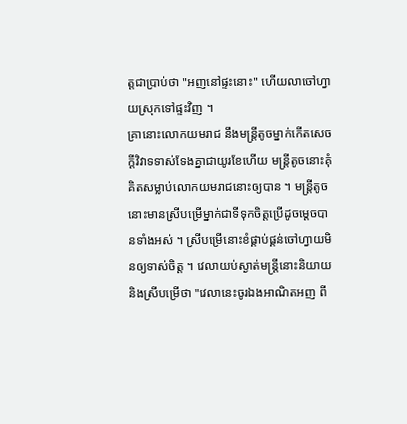ត្តជាប្រាប់ថា "អញនៅផ្ទះនោះ" ហើយលាចៅហ្វាយស្រុកទៅផ្ទះវិញ ។
គ្រានោះលោកយមរាជ នឹងមន្ត្រីតូចម្នាក់កើតសេចក្ដីវិវាទទាស់ទែងគ្នាជាយូរខែហើយ មន្ត្រីតូចនោះគុំគិតសម្លាប់លោកយមរាជនោះឲ្យបាន ។ មន្ត្រីតូចនោះមានស្រីបម្រើម្នាក់ជាទីទុកចិត្តប្រើដូចម្ដេចបានទាំងអស់ ។ ស្រីបម្រើនោះខំផ្គាប់ផ្គន់ចៅហ្វាយមិនឲ្យទាស់ចិត្ត ។ វេលាយប់ស្ងាត់មន្ត្រីនោះនិយាយនិងស្រីបម្រើថា "វេលានេះចូរឯងអាណិតអញ ពី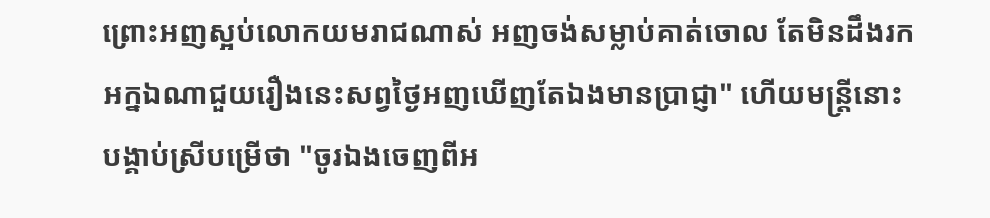ព្រោះអញស្អប់លោកយមរាជណាស់ អញចង់សម្លាប់គាត់ចោល តែមិនដឹងរកអក្នឯណាជួយរឿងនេះសព្វថ្ងៃអញឃើញតែឯងមានប្រាជ្ញា" ហើយមន្ត្រីនោះបង្គាប់ស្រីបម្រើថា "ចូរឯងចេញពីអ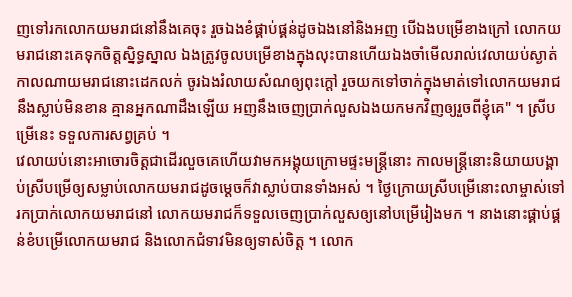ញទៅរកលោកយមរាជនៅនឹងគេចុះ រួចឯងខំផ្គាប់ផ្គន់ដូចឯងនៅនិងអញ បើឯងបម្រើខាងក្រៅ លោកយមរាជនោះគេទុកចិត្តស្និទ្ធស្នាល ឯងត្រូវចូលបម្រើខាងក្នុងលុះបានហើយឯងចាំមើលរាល់វេលាយប់ស្ងាត់កាលណាយមរាជនោះដេកលក់ ចូរឯងរំលាយសំណឲ្យពុះក្ដៅ រួចយកទៅចាក់ក្នុងមាត់ទៅលោកយមរាជនឹងស្លាប់មិនខាន គ្មានអ្នកណាដឹងឡើយ អញនឹងចេញប្រាក់លួសឯងយកមកវិញឲ្យរួចពីខ្ញុំគេ" ។ ស្រីបម្រើនេះ ទទួលការសព្វគ្រប់ ។
វេលាយប់នោះអាចោរចិត្តជាដើរលួចគេហើយវាមកអង្គុយក្រោមផ្ទះមន្ត្រីនោះ កាលមន្ត្រីនោះនិយាយបង្គាប់ស្រីបម្រើឲ្យសម្លាប់លោកយមរាជដូចម្ដេចក៏វាស្លាប់បានទាំងអស់ ។ ថ្ងៃក្រោយស្រីបម្រើនោះលាម្ចាស់ទៅរកប្រាក់លោកយមរាជនៅ លោកយមរាជក៏ទទួលចេញប្រាក់លួសឲ្យនៅបម្រើរៀងមក ។ នាងនោះផ្គាប់ផ្គន់ខំបម្រើលោកយមរាជ និងលោកជំទាវមិនឲ្យទាស់ចិត្ត ។ លោក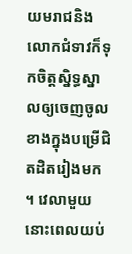យមរាជនិងលោកជំទាវក៏ទុកចិត្តស្និទ្ធស្នាលឲ្យចេញចូលខាងក្នុងបម្រើជិតដិតរៀងមក ។ វេលាមួយនោះពេលយប់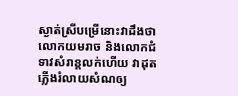ស្ងាត់ស្រីបម្រើនោះវាដឹងថា លោកយមរាច និងលោកជំទាវសំរាន្តលក់ហើយ វាដុតភ្លើងរំលាយសំណឲ្យ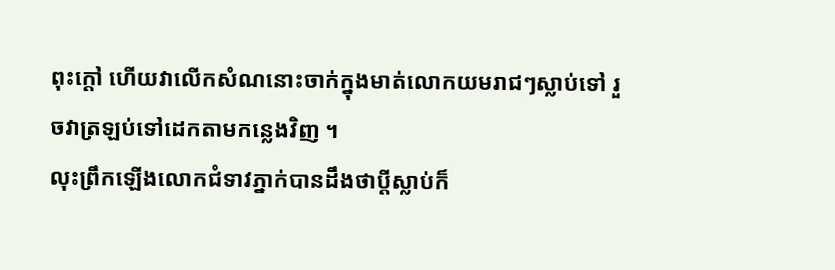ពុះក្ដៅ ហើយវាលើកសំណនោះចាក់ក្នុងមាត់លោកយមរាជៗស្លាប់ទៅ រួចវាត្រឡប់ទៅដេកតាមកន្លេងវិញ ។
លុះព្រឹកឡើងលោកជំទាវភ្នាក់បានដឹងថាប្ដីស្លាប់ក៏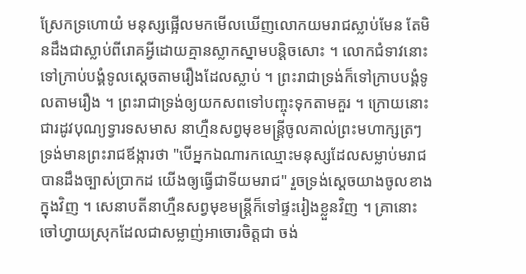ស្រែកទ្រហោយំ មនុស្សផ្អើលមកមើលឃើញលោកយមរាជស្លាប់មែន តែមិនដឹងជាស្លាប់ពីរោគអ្វីដោយគ្មានស្លាកស្នាមបន្តិចសោះ ។ លោកជំទាវនោះទៅក្រាប់បង្គំទូលស្ដេចតាមរឿងដែលស្លាប់ ។ ព្រះរាជាទ្រង់ក៏ទៅក្រាបបង្គំទូលតាមរឿង ។ ព្រះរាជាទ្រង់ឲ្យយកសពទៅបញ្ចុះទុកតាមគួរ ។ ក្រោយនោះជារដូវបុណ្យទ្វារទសមាស នាហ្មឺនសព្វមុខមន្ត្រីចូលគាល់ព្រះមហាក្សត្រៗទ្រង់មានព្រះរាជឪង្ការថា "បើអ្នកឯណារកឈ្មោះមនុស្សដែលសម្លាប់មរាជបានដឹងច្បាស់ប្រាកដ យើងឲ្យធ្វើជាទីយមរាជ" រួចទ្រង់ស្ដេចយាងចូលខាងក្នុងវិញ ។ សេនាបតីនាហ្មឺនសព្វមុខមន្ត្រីក៏ទៅផ្ទះរៀងខ្លួនវិញ ។ គ្រានោះចៅហ្វាយស្រុកដែលជាសម្លាញ់អាចោរចិត្តជា ចង់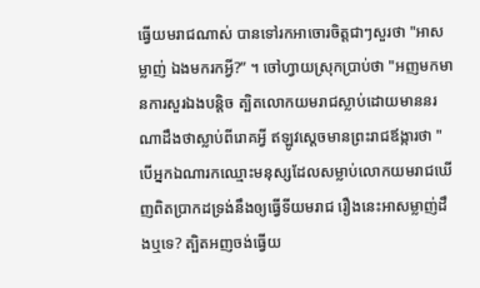ធ្វើយមរាជណាស់ បានទៅរកអាចោរចិត្តជាៗសួរថា "អាសម្លាញ់ ឯងមករកអ្វី?” ។ ចៅហ្វាយស្រុកប្រាប់ថា "អញមកមានការសួរឯងបន្តិច ត្បិតលោកយមរាជស្លាប់ដោយមាននរណាដឹងថាស្លាប់ពីរោគអ្វី ឥឡូវស្ដេចមានព្រះរាជឪង្ការថា "បើអ្នកឯណារកឈ្មោះមនុស្សដែលសម្លាប់លោកយមរាជឃើញពិតប្រាកដទ្រង់នឹងឲ្យធ្វើទីយមរាជ រឿងនេះអាសម្លាញ់ដឹងឬទេ? ត្បិតអញចង់ធ្វើយ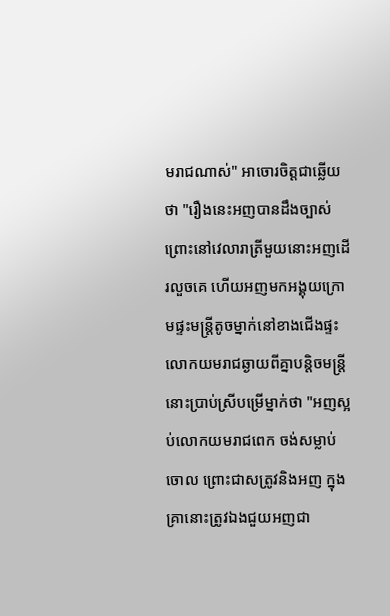មរាជណាស់" អាចោរចិត្តជាឆ្លើយថា "រឿងនេះអញបានដឹងច្បាស់ព្រោះនៅវេលារាត្រីមួយនោះអញដើរលួចគេ ហើយអញមកអង្គុយក្រោមផ្ទះមន្ត្រីតូចម្នាក់នៅខាងជើងផ្ទះលោកយមរាជឆ្ងាយពីគ្នាបន្តិចមន្ត្រីនោះប្រាប់ស្រីបម្រើម្នាក់ថា "អញស្អប់លោកយមរាជពេក ចង់សម្លាប់ចោល ព្រោះជាសត្រូវនិងអញ ក្នុងគ្រានោះត្រូវឯងជួយអញជា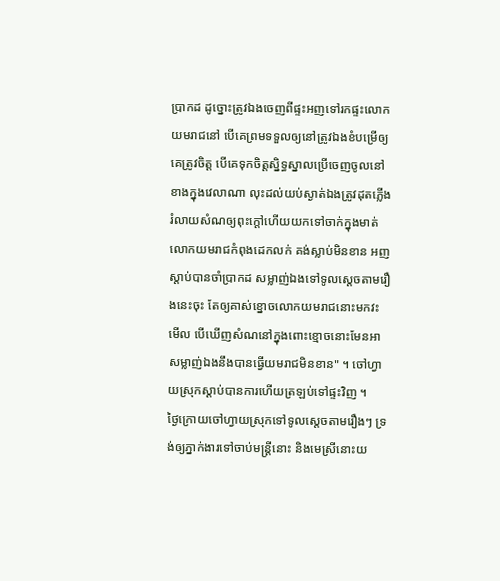ប្រាកដ ដូច្នោះត្រូវឯងចេញពីផ្ទះអញទៅរកផ្ទះលោកយមរាជនៅ បើគេព្រមទទួលឲ្យនៅត្រូវឯងខំបម្រើឲ្យគេត្រូវចិត្ត បើគេទុកចិត្តស្និទ្ធស្នាលប្រើចេញចូលនៅខាងក្នុងវេលាណា លុះដល់យប់ស្ងាត់ឯងត្រូវដុតភ្លើងរំលាយសំណឲ្យពុះក្ដៅហើយយកទៅចាក់ក្នុងមាត់លោកយមរាជកំពុងដេកលក់ គង់ស្លាប់មិនខាន អញស្ដាប់បានចាំប្រាកដ សម្លាញ់ឯងទៅទូលស្ដេចតាមរឿងនេះចុះ តែឲ្យគាស់ខ្នោចលោកយមរាជនោះមកវះមើល បើឃើញសំណនៅក្នុងពោះខ្មោចនោះមែនអាសម្លាញ់ឯងនឹងបានធ្វើយមរាជមិនខាន" ។ ចៅហ្វាយស្រុកស្ដាប់បានការហើយត្រឡប់ទៅផ្ទះវិញ ។
ថ្ងៃក្រោយចៅហ្វាយស្រុកទៅទូលស្ដេចតាមរឿងៗ ទ្រង់ឲ្យភ្នាក់ងារទៅចាប់មន្ត្រីនោះ និងមេស្រីនោះយ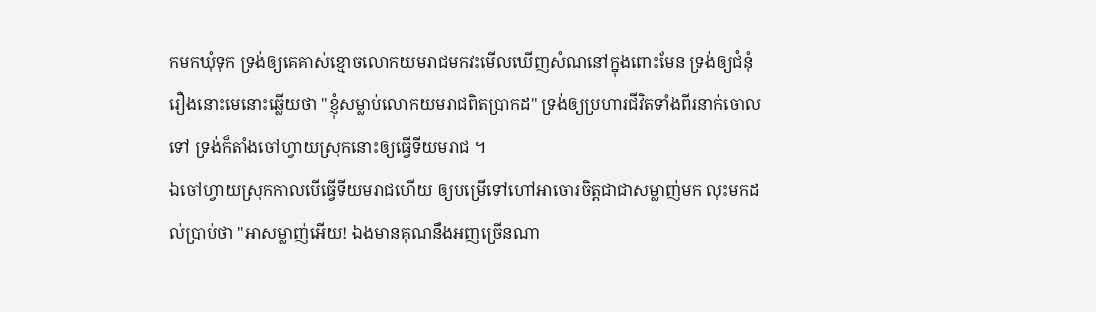កមកឃុំទុក ទ្រង់ឲ្យគេគាស់ខ្មោចលោកយមរាជមកវះមើលឃើញសំណនៅក្នុងពោះមែន ទ្រង់ឲ្យជំនុំរឿងនោះមេនោះឆ្លើយថា "ខ្ញុំសម្លាប់លោកយមរាជពិតប្រាកដ" ទ្រង់ឲ្យប្រហារជីវិតទាំងពីរនាក់ចោលទៅ ទ្រង់ក៏តាំងចៅហ្វាយស្រុកនោះឲ្យធ្វើទីយមរាជ ។
ឯចៅហ្វាយស្រុកកាលបើធ្វើទីយមរាជហើយ ឲ្យបម្រើទៅហៅអាចោរចិត្តជាជាសម្លាញ់មក លុះមកដល់ប្រាប់ថា "អាសម្លាញ់អើយ! ឯងមានគុណនឹងអញច្រើនណា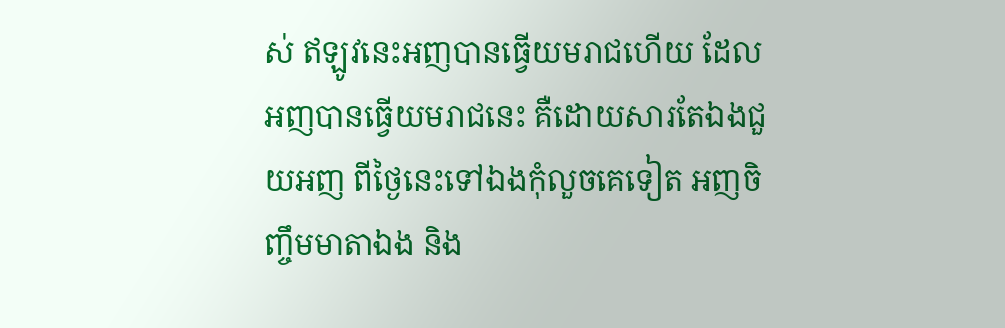ស់ ឥឡូវនេះអញបានធ្វើយមរាជហើយ ដែលអញបានធ្វើយមរាជនេះ គឺដោយសារតែឯងជួយអញ ពីថ្ងៃនេះទៅឯងកុំលួចគេទៀត អញចិញ្ចឹមមាតាឯង និង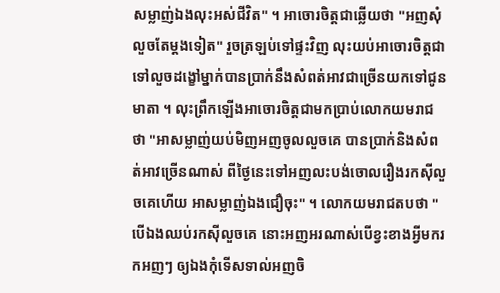សម្លាញ់ឯងលុះអស់ជីវិត" ។ អាចោរចិត្តជាឆ្លើយថា "អញសុំលួចតែម្ដងទៀត" រួចត្រឡប់ទៅផ្ទះវិញ លុះយប់អាចោរចិត្តជាទៅលួចដង្ខៅម្នាក់បានប្រាក់នឹងសំពត់អាវជាច្រើនយកទៅជូនមាតា ។ លុះព្រឹកឡើងអាចោរចិត្តជាមកប្រាប់លោកយមរាជថា "អាសម្លាញ់យប់មិញអញចូលលួចគេ បានប្រាក់និងសំពត់អាវច្រើនណាស់ ពីថ្ងៃនេះទៅអញលះបង់ចោលរឿងរកស៊ីលួចគេហើយ អាសម្លាញ់ឯងជឿចុះ" ។ លោកយមរាជតបថា "បើឯងឈប់រកស៊ីលួចគេ នោះអញអរណាស់បើខ្វះខាងអ្វីមករកអញៗ ឲ្យឯងកុំទើសទាល់អញចិ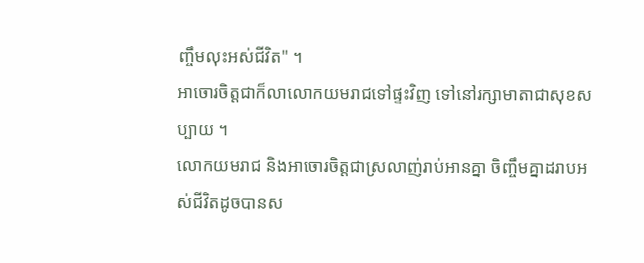ញ្ចឹមលុះអស់ជីវិត" ។
អាចោរចិត្តជាក៏លាលោកយមរាជទៅផ្ទះវិញ ទៅនៅរក្សាមាតាជាសុខសប្បាយ ។
លោកយមរាជ និងអាចោរចិត្តជាស្រលាញ់រាប់អានគ្នា ចិញ្ចឹមគ្នាដរាបអស់ជីវិតដូចបានស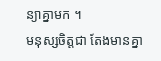ន្យាគ្នាមក ។
មនុស្សចិត្តជា តែងមានគ្នា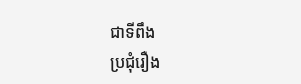ជាទីពឹង
ប្រជុំរឿង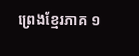ព្រេងខ្មែរភាគ ១